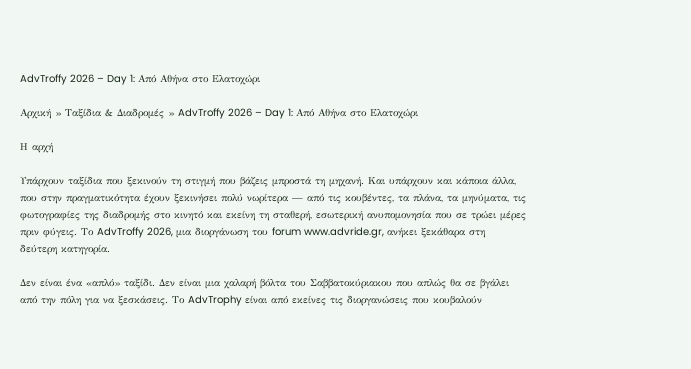AdvTroffy 2026 – Day 1: Από Αθήνα στο Ελατοχώρι

Αρχική » Ταξίδια & Διαδρομές » AdvTroffy 2026 – Day 1: Από Αθήνα στο Ελατοχώρι

Η αρχή

Υπάρχουν ταξίδια που ξεκινούν τη στιγμή που βάζεις μπροστά τη μηχανή. Και υπάρχουν και κάποια άλλα, που στην πραγματικότητα έχουν ξεκινήσει πολύ νωρίτερα — από τις κουβέντες, τα πλάνα, τα μηνύματα, τις φωτογραφίες της διαδρομής στο κινητό και εκείνη τη σταθερή, εσωτερική ανυπομονησία που σε τρώει μέρες πριν φύγεις. Το AdvTroffy 2026, μια διοργάνωση του forum www.advride.gr, ανήκει ξεκάθαρα στη δεύτερη κατηγορία.

Δεν είναι ένα «απλό» ταξίδι. Δεν είναι μια χαλαρή βόλτα του Σαββατοκύριακου που απλώς θα σε βγάλει από την πόλη για να ξεσκάσεις. Το AdvTrophy είναι από εκείνες τις διοργανώσεις που κουβαλούν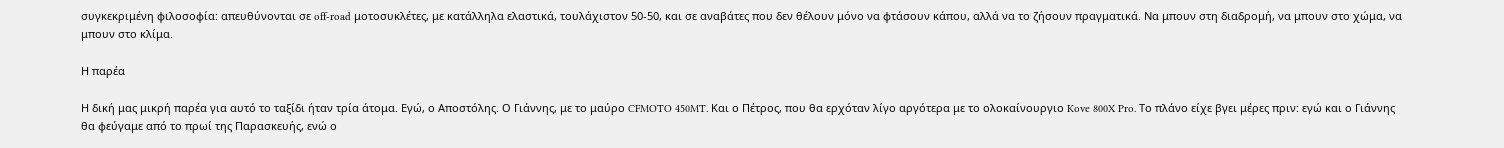συγκεκριμένη φιλοσοφία: απευθύνονται σε off-road μοτοσυκλέτες, με κατάλληλα ελαστικά, τουλάχιστον 50-50, και σε αναβάτες που δεν θέλουν μόνο να φτάσουν κάπου, αλλά να το ζήσουν πραγματικά. Να μπουν στη διαδρομή, να μπουν στο χώμα, να μπουν στο κλίμα.

Η παρέα

Η δική μας μικρή παρέα για αυτό το ταξίδι ήταν τρία άτομα. Εγώ, ο Αποστόλης. Ο Γιάννης, με το μαύρο CFMOTO 450MT. Και ο Πέτρος, που θα ερχόταν λίγο αργότερα με το ολοκαίνουργιο Kove 800X Pro. Το πλάνο είχε βγει μέρες πριν: εγώ και ο Γιάννης θα φεύγαμε από το πρωί της Παρασκευής, ενώ ο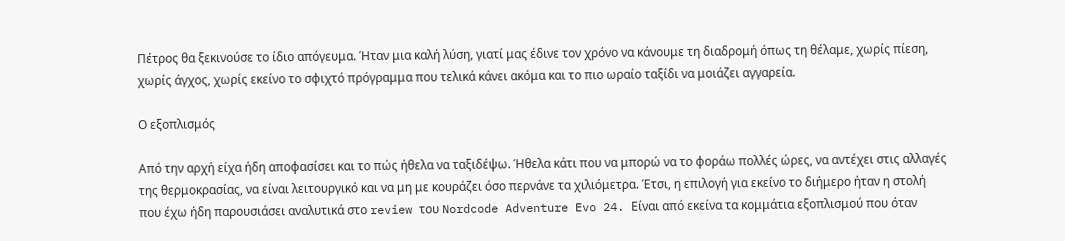Πέτρος θα ξεκινούσε το ίδιο απόγευμα. Ήταν μια καλή λύση, γιατί μας έδινε τον χρόνο να κάνουμε τη διαδρομή όπως τη θέλαμε, χωρίς πίεση, χωρίς άγχος, χωρίς εκείνο το σφιχτό πρόγραμμα που τελικά κάνει ακόμα και το πιο ωραίο ταξίδι να μοιάζει αγγαρεία.

Ο εξοπλισμός

Από την αρχή είχα ήδη αποφασίσει και το πώς ήθελα να ταξιδέψω. Ήθελα κάτι που να μπορώ να το φοράω πολλές ώρες, να αντέχει στις αλλαγές της θερμοκρασίας, να είναι λειτουργικό και να μη με κουράζει όσο περνάνε τα χιλιόμετρα. Έτσι, η επιλογή για εκείνο το διήμερο ήταν η στολή που έχω ήδη παρουσιάσει αναλυτικά στο review του Nordcode Adventure Evo 24. Είναι από εκείνα τα κομμάτια εξοπλισμού που όταν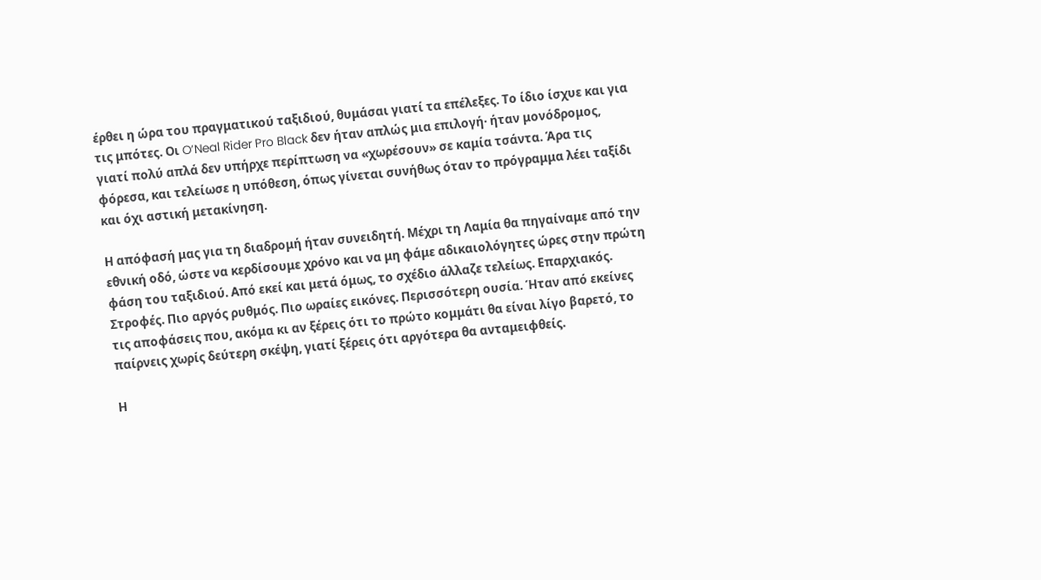έρθει η ώρα του πραγματικού ταξιδιού, θυμάσαι γιατί τα επέλεξες. Το ίδιο ίσχυε και για τις μπότες. Οι O’Neal Rider Pro Black δεν ήταν απλώς μια επιλογή· ήταν μονόδρομος, γιατί πολύ απλά δεν υπήρχε περίπτωση να «χωρέσουν» σε καμία τσάντα. Άρα τις φόρεσα, και τελείωσε η υπόθεση, όπως γίνεται συνήθως όταν το πρόγραμμα λέει ταξίδι και όχι αστική μετακίνηση.

Η απόφασή μας για τη διαδρομή ήταν συνειδητή. Μέχρι τη Λαμία θα πηγαίναμε από την εθνική οδό, ώστε να κερδίσουμε χρόνο και να μη φάμε αδικαιολόγητες ώρες στην πρώτη φάση του ταξιδιού. Από εκεί και μετά όμως, το σχέδιο άλλαζε τελείως. Επαρχιακός. Στροφές. Πιο αργός ρυθμός. Πιο ωραίες εικόνες. Περισσότερη ουσία. Ήταν από εκείνες τις αποφάσεις που, ακόμα κι αν ξέρεις ότι το πρώτο κομμάτι θα είναι λίγο βαρετό, το παίρνεις χωρίς δεύτερη σκέψη, γιατί ξέρεις ότι αργότερα θα ανταμειφθείς.

Η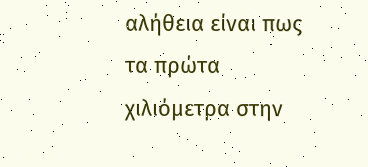αλήθεια είναι πως τα πρώτα χιλιόμετρα στην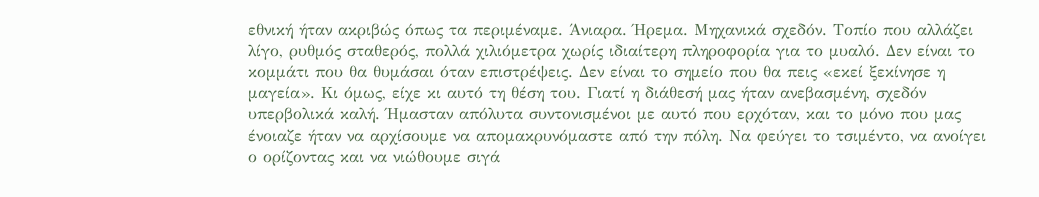εθνική ήταν ακριβώς όπως τα περιμέναμε. Άνιαρα. Ήρεμα. Μηχανικά σχεδόν. Τοπίο που αλλάζει λίγο, ρυθμός σταθερός, πολλά χιλιόμετρα χωρίς ιδιαίτερη πληροφορία για το μυαλό. Δεν είναι το κομμάτι που θα θυμάσαι όταν επιστρέψεις. Δεν είναι το σημείο που θα πεις «εκεί ξεκίνησε η μαγεία». Κι όμως, είχε κι αυτό τη θέση του. Γιατί η διάθεσή μας ήταν ανεβασμένη, σχεδόν υπερβολικά καλή. Ήμασταν απόλυτα συντονισμένοι με αυτό που ερχόταν, και το μόνο που μας ένοιαζε ήταν να αρχίσουμε να απομακρυνόμαστε από την πόλη. Να φεύγει το τσιμέντο, να ανοίγει ο ορίζοντας και να νιώθουμε σιγά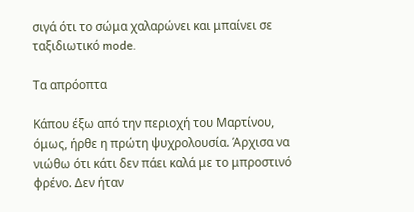σιγά ότι το σώμα χαλαρώνει και μπαίνει σε ταξιδιωτικό mode.

Τα απρόοπτα

Κάπου έξω από την περιοχή του Μαρτίνου, όμως, ήρθε η πρώτη ψυχρολουσία. Άρχισα να νιώθω ότι κάτι δεν πάει καλά με το μπροστινό φρένο. Δεν ήταν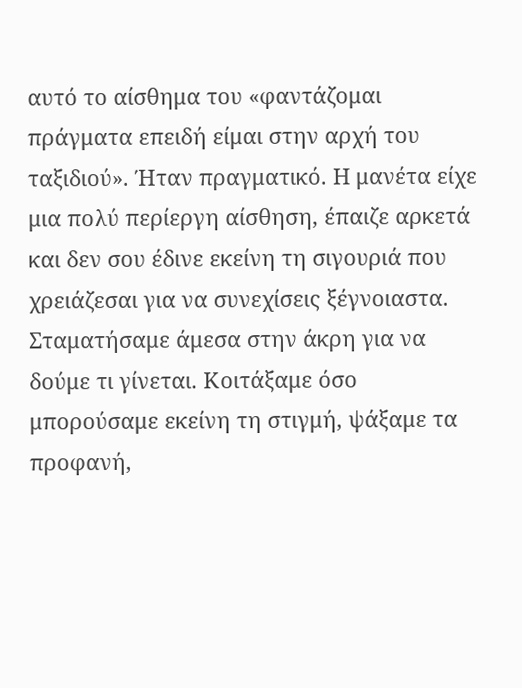αυτό το αίσθημα του «φαντάζομαι πράγματα επειδή είμαι στην αρχή του ταξιδιού». Ήταν πραγματικό. Η μανέτα είχε μια πολύ περίεργη αίσθηση, έπαιζε αρκετά και δεν σου έδινε εκείνη τη σιγουριά που χρειάζεσαι για να συνεχίσεις ξέγνοιαστα. Σταματήσαμε άμεσα στην άκρη για να δούμε τι γίνεται. Κοιτάξαμε όσο μπορούσαμε εκείνη τη στιγμή, ψάξαμε τα προφανή,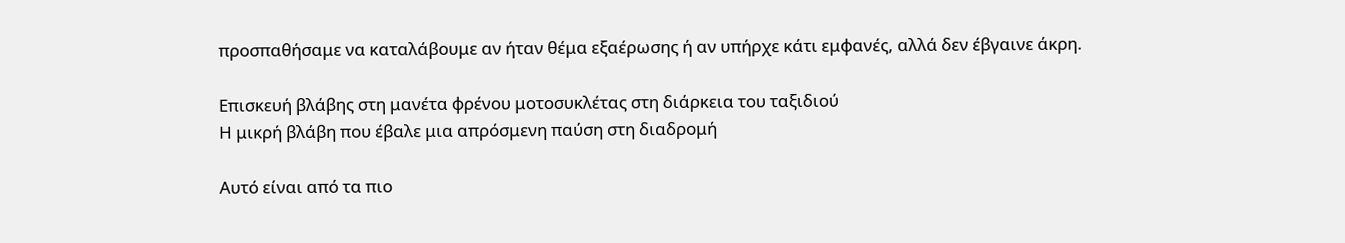προσπαθήσαμε να καταλάβουμε αν ήταν θέμα εξαέρωσης ή αν υπήρχε κάτι εμφανές, αλλά δεν έβγαινε άκρη.

Επισκευή βλάβης στη μανέτα φρένου μοτοσυκλέτας στη διάρκεια του ταξιδιού
Η μικρή βλάβη που έβαλε μια απρόσμενη παύση στη διαδρομή

Αυτό είναι από τα πιο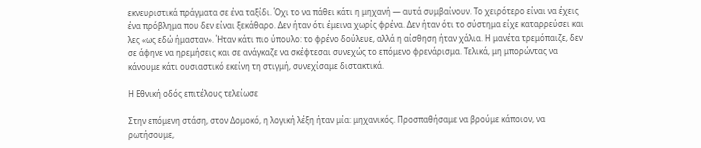εκνευριστικά πράγματα σε ένα ταξίδι. Όχι το να πάθει κάτι η μηχανή — αυτά συμβαίνουν. Το χειρότερο είναι να έχεις ένα πρόβλημα που δεν είναι ξεκάθαρο. Δεν ήταν ότι έμεινα χωρίς φρένα. Δεν ήταν ότι το σύστημα είχε καταρρεύσει και λες «ως εδώ ήμασταν». Ήταν κάτι πιο ύπουλο: το φρένο δούλευε, αλλά η αίσθηση ήταν χάλια. Η μανέτα τρεμόπαιζε, δεν σε άφηνε να ηρεμήσεις και σε ανάγκαζε να σκέφτεσαι συνεχώς το επόμενο φρενάρισμα. Τελικά, μη μπορώντας να κάνουμε κάτι ουσιαστικό εκείνη τη στιγμή, συνεχίσαμε διστακτικά.

Η Εθνική οδός επιτέλους τελείωσε

Στην επόμενη στάση, στον Δομοκό, η λογική λέξη ήταν μία: μηχανικός. Προσπαθήσαμε να βρούμε κάποιον, να ρωτήσουμε,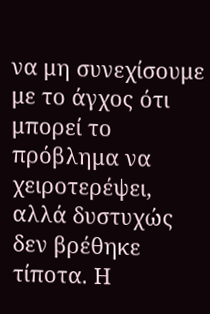να μη συνεχίσουμε με το άγχος ότι μπορεί το πρόβλημα να χειροτερέψει, αλλά δυστυχώς δεν βρέθηκε τίποτα. Η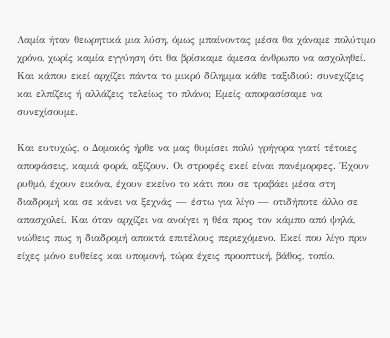Λαμία ήταν θεωρητικά μια λύση, όμως μπαίνοντας μέσα θα χάναμε πολύτιμο χρόνο, χωρίς καμία εγγύηση ότι θα βρίσκαμε άμεσα άνθρωπο να ασχοληθεί. Και κάπου εκεί αρχίζει πάντα το μικρό δίλημμα κάθε ταξιδιού: συνεχίζεις και ελπίζεις ή αλλάζεις τελείως το πλάνο; Εμείς αποφασίσαμε να συνεχίσουμε.

Και ευτυχώς, ο Δομοκός ήρθε να μας θυμίσει πολύ γρήγορα γιατί τέτοιες αποφάσεις, καμιά φορά, αξίζουν. Οι στροφές εκεί είναι πανέμορφες. Έχουν ρυθμό, έχουν εικόνα, έχουν εκείνο το κάτι που σε τραβάει μέσα στη διαδρομή και σε κάνει να ξεχνάς — έστω για λίγο — οτιδήποτε άλλο σε απασχολεί. Και όταν αρχίζει να ανοίγει η θέα προς τον κάμπο από ψηλά, νιώθεις πως η διαδρομή αποκτά επιτέλους περιεχόμενο. Εκεί που λίγο πριν είχες μόνο ευθείες και υπομονή, τώρα έχεις προοπτική, βάθος, τοπίο.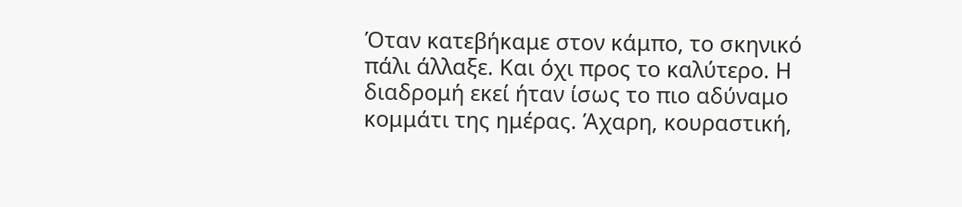Όταν κατεβήκαμε στον κάμπο, το σκηνικό πάλι άλλαξε. Και όχι προς το καλύτερο. Η διαδρομή εκεί ήταν ίσως το πιο αδύναμο κομμάτι της ημέρας. Άχαρη, κουραστική,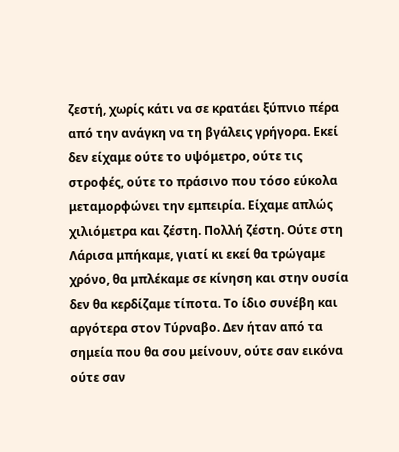ζεστή, χωρίς κάτι να σε κρατάει ξύπνιο πέρα από την ανάγκη να τη βγάλεις γρήγορα. Εκεί δεν είχαμε ούτε το υψόμετρο, ούτε τις στροφές, ούτε το πράσινο που τόσο εύκολα μεταμορφώνει την εμπειρία. Είχαμε απλώς χιλιόμετρα και ζέστη. Πολλή ζέστη. Ούτε στη Λάρισα μπήκαμε, γιατί κι εκεί θα τρώγαμε χρόνο, θα μπλέκαμε σε κίνηση και στην ουσία δεν θα κερδίζαμε τίποτα. Το ίδιο συνέβη και αργότερα στον Τύρναβο. Δεν ήταν από τα σημεία που θα σου μείνουν, ούτε σαν εικόνα ούτε σαν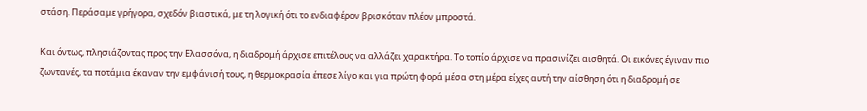στάση. Περάσαμε γρήγορα, σχεδόν βιαστικά, με τη λογική ότι το ενδιαφέρον βρισκόταν πλέον μπροστά.

Και όντως, πλησιάζοντας προς την Ελασσόνα, η διαδρομή άρχισε επιτέλους να αλλάζει χαρακτήρα. Το τοπίο άρχισε να πρασινίζει αισθητά. Οι εικόνες έγιναν πιο ζωντανές, τα ποτάμια έκαναν την εμφάνισή τους, η θερμοκρασία έπεσε λίγο και για πρώτη φορά μέσα στη μέρα είχες αυτή την αίσθηση ότι η διαδρομή σε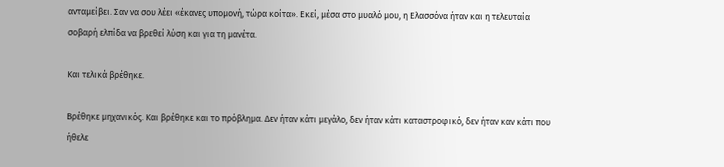ανταμείβει. Σαν να σου λέει «έκανες υπομονή, τώρα κοίτα». Εκεί, μέσα στο μυαλό μου, η Ελασσόνα ήταν και η τελευταία σοβαρή ελπίδα να βρεθεί λύση και για τη μανέτα.

Και τελικά βρέθηκε.

Βρέθηκε μηχανικός. Και βρέθηκε και το πρόβλημα. Δεν ήταν κάτι μεγάλο, δεν ήταν κάτι καταστροφικό, δεν ήταν καν κάτι που ήθελε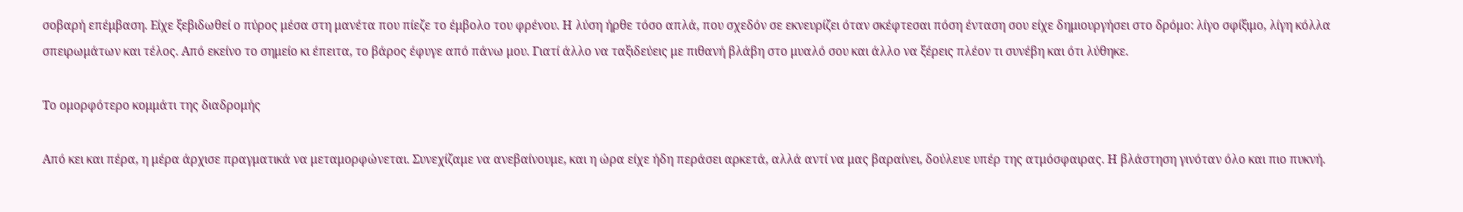σοβαρή επέμβαση. Είχε ξεβιδωθεί ο πύρος μέσα στη μανέτα που πίεζε το έμβολο του φρένου. Η λύση ήρθε τόσο απλά, που σχεδόν σε εκνευρίζει όταν σκέφτεσαι πόση ένταση σου είχε δημιουργήσει στο δρόμο: λίγο σφίξιμο, λίγη κόλλα σπειρωμάτων και τέλος. Από εκείνο το σημείο κι έπειτα, το βάρος έφυγε από πάνω μου. Γιατί άλλο να ταξιδεύεις με πιθανή βλάβη στο μυαλό σου και άλλο να ξέρεις πλέον τι συνέβη και ότι λύθηκε.

Το ομορφότερο κομμάτι της διαδρομής

Από κει και πέρα, η μέρα άρχισε πραγματικά να μεταμορφώνεται. Συνεχίζαμε να ανεβαίνουμε, και η ώρα είχε ήδη περάσει αρκετά, αλλά αντί να μας βαραίνει, δούλευε υπέρ της ατμόσφαιρας. Η βλάστηση γινόταν όλο και πιο πυκνή.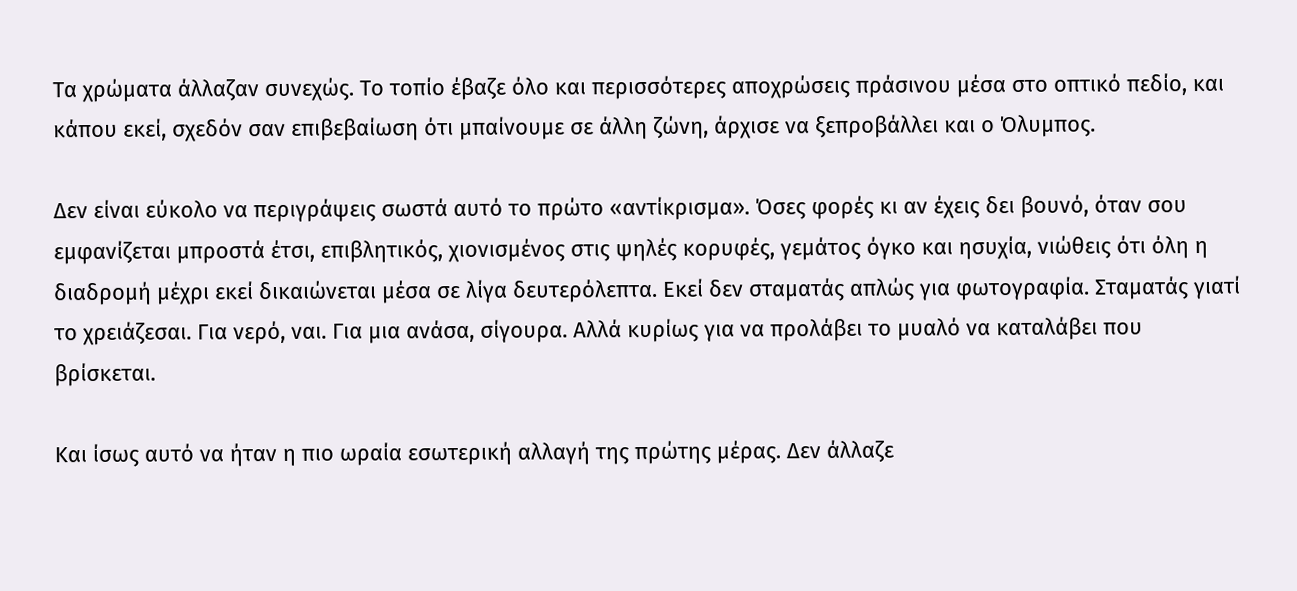Τα χρώματα άλλαζαν συνεχώς. Το τοπίο έβαζε όλο και περισσότερες αποχρώσεις πράσινου μέσα στο οπτικό πεδίο, και κάπου εκεί, σχεδόν σαν επιβεβαίωση ότι μπαίνουμε σε άλλη ζώνη, άρχισε να ξεπροβάλλει και ο Όλυμπος.

Δεν είναι εύκολο να περιγράψεις σωστά αυτό το πρώτο «αντίκρισμα». Όσες φορές κι αν έχεις δει βουνό, όταν σου εμφανίζεται μπροστά έτσι, επιβλητικός, χιονισμένος στις ψηλές κορυφές, γεμάτος όγκο και ησυχία, νιώθεις ότι όλη η διαδρομή μέχρι εκεί δικαιώνεται μέσα σε λίγα δευτερόλεπτα. Εκεί δεν σταματάς απλώς για φωτογραφία. Σταματάς γιατί το χρειάζεσαι. Για νερό, ναι. Για μια ανάσα, σίγουρα. Αλλά κυρίως για να προλάβει το μυαλό να καταλάβει που βρίσκεται.

Και ίσως αυτό να ήταν η πιο ωραία εσωτερική αλλαγή της πρώτης μέρας. Δεν άλλαζε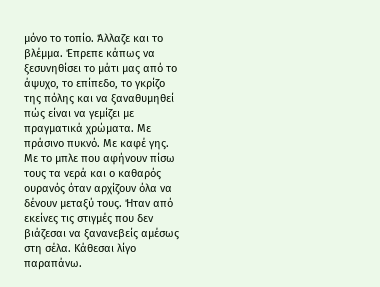μόνο το τοπίο. Άλλαζε και το βλέμμα. Έπρεπε κάπως να ξεσυνηθίσει το μάτι μας από το άψυχο, το επίπεδο, το γκρίζο της πόλης και να ξαναθυμηθεί πώς είναι να γεμίζει με πραγματικά χρώματα. Με πράσινο πυκνό. Με καφέ γης. Με το μπλε που αφήνουν πίσω τους τα νερά και ο καθαρός ουρανός όταν αρχίζουν όλα να δένουν μεταξύ τους. Ήταν από εκείνες τις στιγμές που δεν βιάζεσαι να ξανανεβείς αμέσως στη σέλα. Κάθεσαι λίγο παραπάνω.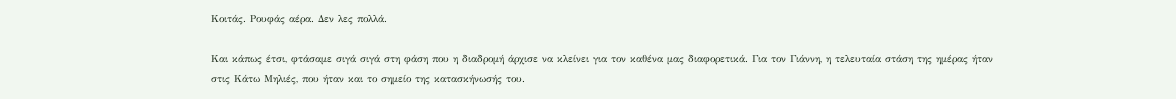Κοιτάς. Ρουφάς αέρα. Δεν λες πολλά.

Και κάπως έτσι, φτάσαμε σιγά σιγά στη φάση που η διαδρομή άρχισε να κλείνει για τον καθένα μας διαφορετικά. Για τον Γιάννη, η τελευταία στάση της ημέρας ήταν στις Κάτω Μηλιές, που ήταν και το σημείο της κατασκήνωσής του.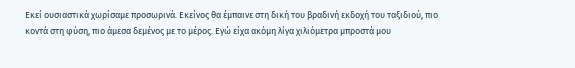Εκεί ουσιαστικά χωρίσαμε προσωρινά. Εκείνος θα έμπαινε στη δική του βραδινή εκδοχή του ταξιδιού, πιο κοντά στη φύση, πιο άμεσα δεμένος με το μέρος. Εγώ είχα ακόμη λίγα χιλιόμετρα μπροστά μου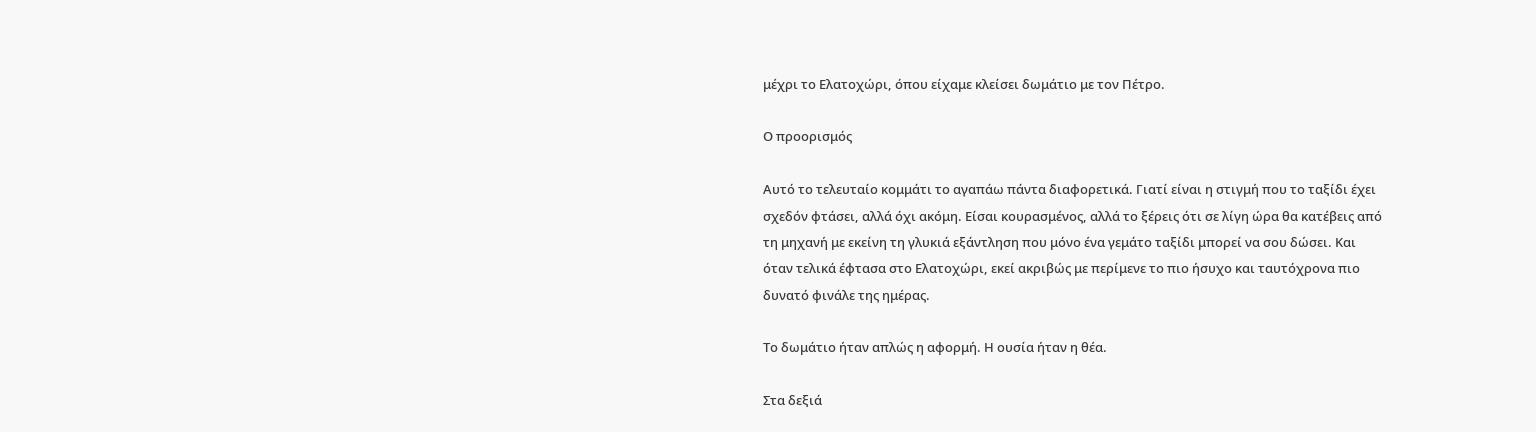μέχρι το Ελατοχώρι, όπου είχαμε κλείσει δωμάτιο με τον Πέτρο.

Ο προορισμός

Αυτό το τελευταίο κομμάτι το αγαπάω πάντα διαφορετικά. Γιατί είναι η στιγμή που το ταξίδι έχει σχεδόν φτάσει, αλλά όχι ακόμη. Είσαι κουρασμένος, αλλά το ξέρεις ότι σε λίγη ώρα θα κατέβεις από τη μηχανή με εκείνη τη γλυκιά εξάντληση που μόνο ένα γεμάτο ταξίδι μπορεί να σου δώσει. Και όταν τελικά έφτασα στο Ελατοχώρι, εκεί ακριβώς με περίμενε το πιο ήσυχο και ταυτόχρονα πιο δυνατό φινάλε της ημέρας.

Το δωμάτιο ήταν απλώς η αφορμή. Η ουσία ήταν η θέα.

Στα δεξιά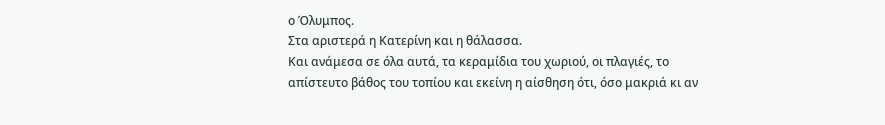ο Όλυμπος.
Στα αριστερά η Κατερίνη και η θάλασσα.
Και ανάμεσα σε όλα αυτά, τα κεραμίδια του χωριού, οι πλαγιές, το απίστευτο βάθος του τοπίου και εκείνη η αίσθηση ότι, όσο μακριά κι αν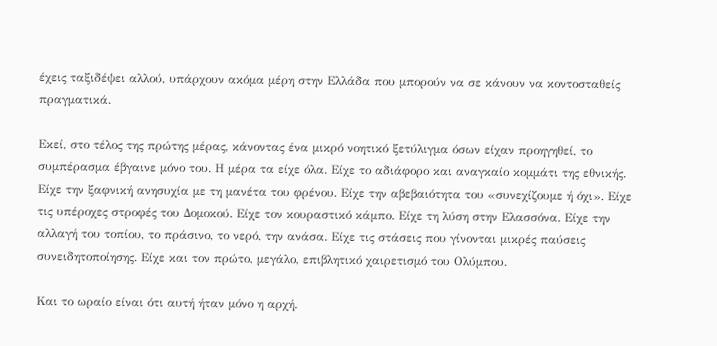έχεις ταξιδέψει αλλού, υπάρχουν ακόμα μέρη στην Ελλάδα που μπορούν να σε κάνουν να κοντοσταθείς πραγματικά.

Εκεί, στο τέλος της πρώτης μέρας, κάνοντας ένα μικρό νοητικό ξετύλιγμα όσων είχαν προηγηθεί, το συμπέρασμα έβγαινε μόνο του. Η μέρα τα είχε όλα. Είχε το αδιάφορο και αναγκαίο κομμάτι της εθνικής. Είχε την ξαφνική ανησυχία με τη μανέτα του φρένου. Είχε την αβεβαιότητα του «συνεχίζουμε ή όχι». Είχε τις υπέροχες στροφές του Δομοκού. Είχε τον κουραστικό κάμπο. Είχε τη λύση στην Ελασσόνα. Είχε την αλλαγή του τοπίου, το πράσινο, το νερό, την ανάσα. Είχε τις στάσεις που γίνονται μικρές παύσεις συνειδητοποίησης. Είχε και τον πρώτο, μεγάλο, επιβλητικό χαιρετισμό του Ολύμπου.

Και το ωραίο είναι ότι αυτή ήταν μόνο η αρχή.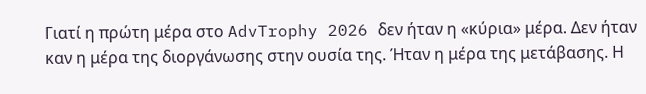Γιατί η πρώτη μέρα στο AdvTrophy 2026 δεν ήταν η «κύρια» μέρα. Δεν ήταν καν η μέρα της διοργάνωσης στην ουσία της. Ήταν η μέρα της μετάβασης. Η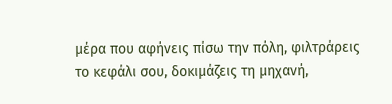μέρα που αφήνεις πίσω την πόλη, φιλτράρεις το κεφάλι σου, δοκιμάζεις τη μηχανή,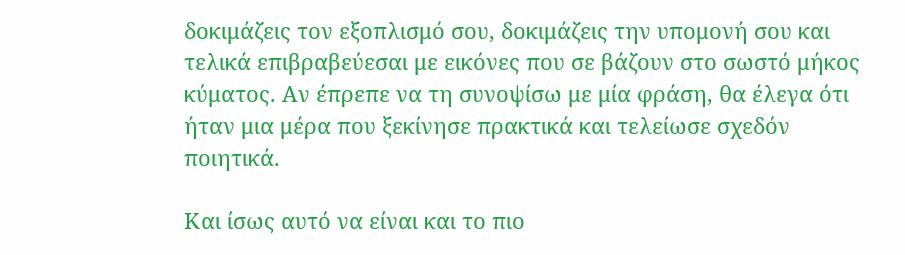δοκιμάζεις τον εξοπλισμό σου, δοκιμάζεις την υπομονή σου και τελικά επιβραβεύεσαι με εικόνες που σε βάζουν στο σωστό μήκος κύματος. Αν έπρεπε να τη συνοψίσω με μία φράση, θα έλεγα ότι ήταν μια μέρα που ξεκίνησε πρακτικά και τελείωσε σχεδόν ποιητικά.

Και ίσως αυτό να είναι και το πιο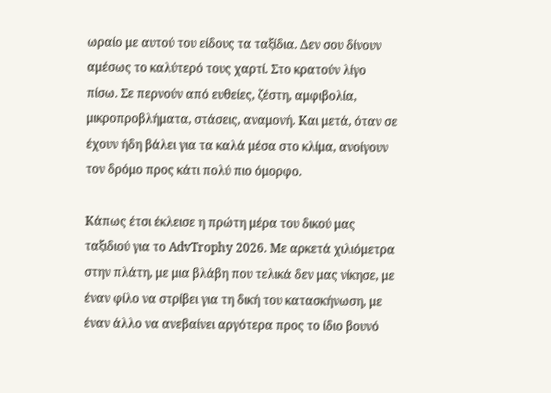ωραίο με αυτού του είδους τα ταξίδια. Δεν σου δίνουν αμέσως το καλύτερό τους χαρτί. Στο κρατούν λίγο πίσω. Σε περνούν από ευθείες, ζέστη, αμφιβολία, μικροπροβλήματα, στάσεις, αναμονή. Και μετά, όταν σε έχουν ήδη βάλει για τα καλά μέσα στο κλίμα, ανοίγουν τον δρόμο προς κάτι πολύ πιο όμορφο.

Κάπως έτσι έκλεισε η πρώτη μέρα του δικού μας ταξιδιού για το AdvTrophy 2026. Με αρκετά χιλιόμετρα στην πλάτη, με μια βλάβη που τελικά δεν μας νίκησε, με έναν φίλο να στρίβει για τη δική του κατασκήνωση, με έναν άλλο να ανεβαίνει αργότερα προς το ίδιο βουνό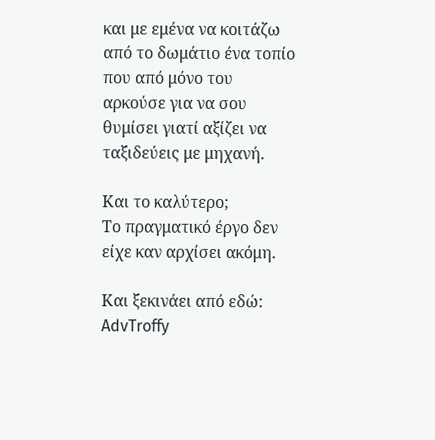και με εμένα να κοιτάζω από το δωμάτιο ένα τοπίο που από μόνο του αρκούσε για να σου θυμίσει γιατί αξίζει να ταξιδεύεις με μηχανή.

Και το καλύτερο;
Το πραγματικό έργο δεν είχε καν αρχίσει ακόμη.

Και ξεκινάει από εδώ: AdvTroffy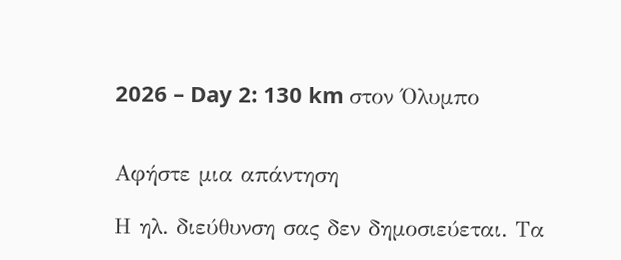2026 – Day 2: 130 km στον Όλυμπο


Αφήστε μια απάντηση

Η ηλ. διεύθυνση σας δεν δημοσιεύεται. Τα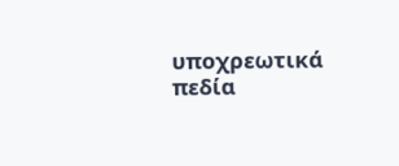υποχρεωτικά πεδία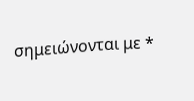σημειώνονται με *